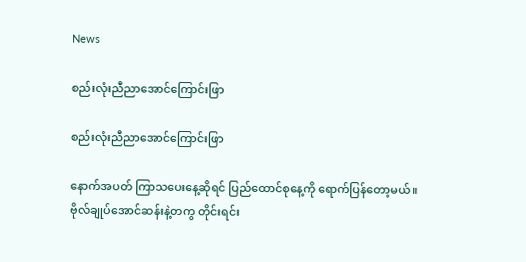News

စည်းလုံးညီညာအောင်ကြောင်းဖြာ

စည်းလုံးညီညာအောင်ကြောင်းဖြာ

နောက်အပတ် ကြာသပေးနေ့ဆိုရင် ပြည်ထောင်စုနေ့ကို ရောက်ပြန်တော့မယ်။ ဗိုလ်ချုပ်အောင်ဆန်းနဲ့တကွ တိုင်းရင်း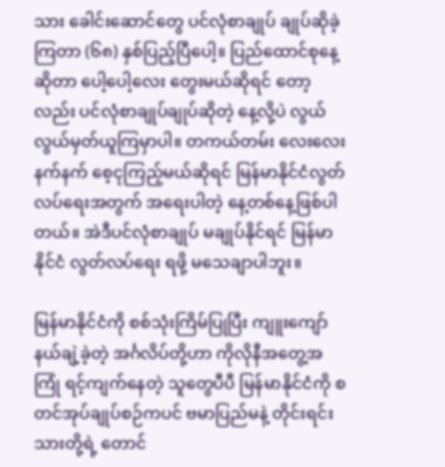သား ခေါင်းဆောင်တွေ ပင်လုံစာချုပ် ချုပ်ဆိုခဲ့ကြတာ (၆၈) နှစ်ပြည့်ပြီပေါ့။ ပြည်ထောင်စုနေ့ဆိုတာ ပေါ့ပေါ့လေး တွေးမယ်ဆိုရင် တော့လည်း ပင်လုံစာချုပ်ချုပ်ဆိုတဲ့ နေ့လို့ပဲ လွယ်လွယ်မှတ်ယူကြမှာပါ။ တကယ်တမ်း လေးလေးနက်နက် စေ့ငုကြည့်မယ်ဆိုရင် မြန်မာနိုင်ငံလွတ်လပ်ရေးအတွက် အရေးပါတဲ့ နေ့တစ်နေ့ဖြစ်ပါတယ်။ အဲဒီပင်လုံစာချုပ် မချုပ်နိုင်ရင် မြန်မာနိုင်ငံ လွတ်လပ်ရေး ရဖို့ မသေချာပါဘူး။

မြန်မာနိုင်ငံကို စစ်သုံးကြိမ်ပြုပြီး ကျူးကျော်နယ်ချဲ့ခဲ့တဲ့ အင်္ဂလိပ်တို့ဟာ ကိုလိုနီအတွေ့အကြုံ ရင့်ကျက်နေတဲ့ သူတွေပီပီ မြန်မာနိုင်ငံကို စတင်အုပ်ချုပ်စဉ်ကပင် ဗမာပြည်မနဲ့ တိုင်းရင်းသားတို့ရဲ့ တောင်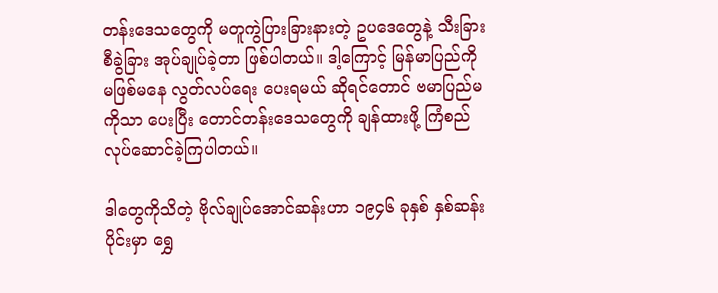တန်းဒေသတွေကို မတူကွဲပြားခြားနားတဲ့ ဥပဒေတွေနဲ့ သီးခြားစီခွဲခြား အုပ်ချုပ်ခဲ့တာ ဖြစ်ပါတယ်။ ဒါ့ကြောင့် မြန်မာပြည်ကို မဖြစ်မနေ လွတ်လပ်ရေး ပေးရမယ် ဆိုရင်တောင် ဗမာပြည်မကိုသာ ပေးပြီး တောင်တန်းဒေသတွေကို ချန်ထားဖို့ ကြံစည်လုပ်ဆောင်ခဲ့ကြပါတယ်။

ဒါတွေကိုသိတဲ့ ဗိုလ်ချုပ်အောင်ဆန်းဟာ ၁၉၄၆ ခုနှစ် နှစ်ဆန်းပိုင်းမှာ ရွှေ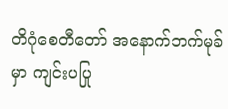တိဂုံစေတီတော် အနောက်ဘက်မုခ်မှာ ကျင်းပပြု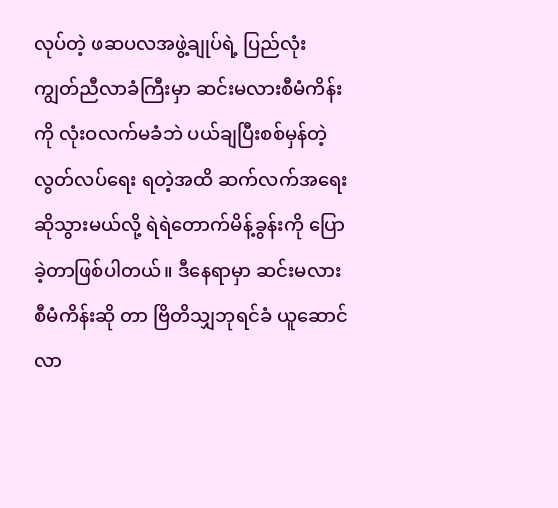လုပ်တဲ့ ဖဆပလအဖွဲ့ချုပ်ရဲ့ ပြည်လုံးကျွတ်ညီလာခံကြီးမှာ ဆင်းမလားစီမံကိန်းကို လုံးဝလက်မခံဘဲ ပယ်ချပြီးစစ်မှန်တဲ့ လွတ်လပ်ရေး ရတဲ့အထိ ဆက်လက်အရေးဆိုသွားမယ်လို့ ရဲရဲတောက်မိန့်ခွန်းကို ပြောခဲ့တာဖြစ်ပါတယ်။ ဒီနေရာမှာ ဆင်းမလားစီမံကိန်းဆို တာ ဗြိတိသျှဘုရင်ခံ ယူဆောင်လာ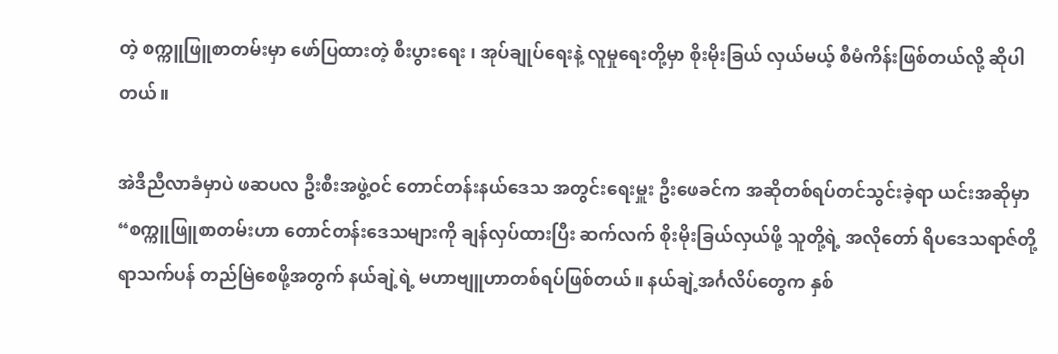တဲ့ စက္ကူဖြူစာတမ်းမှာ ဖော်ပြထားတဲ့ စီးပွားရေး ၊ အုပ်ချုပ်ရေးနဲ့ လူမှုရေးတို့မှာ စိုးမိုးခြယ် လှယ်မယ့် စီမံကိန်းဖြစ်တယ်လို့ ဆိုပါတယ်။

အဲဒီညီလာခံမှာပဲ ဖဆပလ ဦးစီးအဖွဲ့ဝင် တောင်တန်းနယ်ဒေသ အတွင်းရေးမှူး ဦးဖေခင်က အဆိုတစ်ရပ်တင်သွင်းခဲ့ရာ ယင်းအဆိုမှာ “စက္ကူဖြူစာတမ်းဟာ တောင်တန်းဒေသများကို ချန်လှပ်ထားပြီး ဆက်လက် စိုးမိုးခြယ်လှယ်ဖို့ သူတို့ရဲ့ အလိုတော် ရိပဒေသရာဇ်တို့ ရာသက်ပန် တည်မြဲစေဖို့အတွက် နယ်ချဲ့ရဲ့ မဟာဗျူဟာတစ်ရပ်ဖြစ်တယ်။ နယ်ချဲ့အင်္ဂလိပ်တွေက နှစ်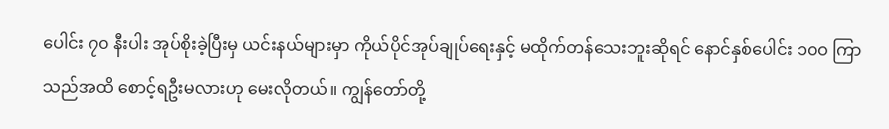ပေါင်း ၇၀ နီးပါး အုပ်စိုးခဲ့ပြီးမှ ယင်းနယ်များမှာ ကိုယ်ပိုင်အုပ်ချုပ်ရေးနှင့် မထိုက်တန်သေးဘူးဆိုရင် နောင်နှစ်ပေါင်း ၁၀ဝ ကြာသည်အထိ စောင့်ရဦးမလားဟု မေးလိုတယ်။ ကျွန်တော်တို့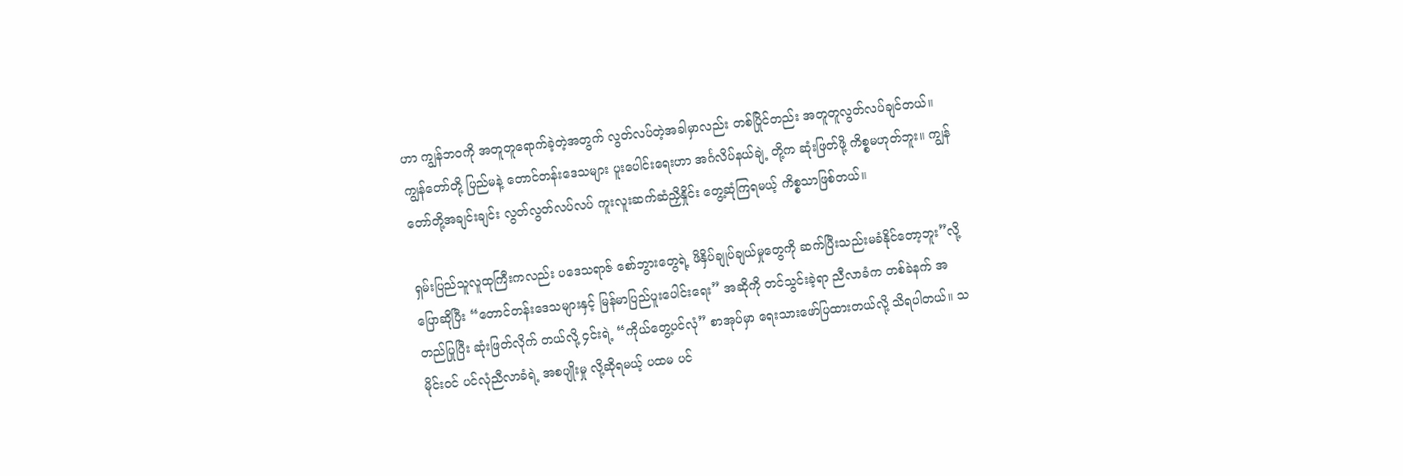ဟာ ကျွန်ဘဝကို အတူတူရောက်ခဲ့တဲ့အတွက် လွတ်လပ်တဲ့အခါမှာလည်း တစ်ပြိုင်တည်း အတူတူလွတ်လပ်ချင်တယ်။ ကျွန်တော်တို့ ပြည်မနဲ့ တောင်တန်းဒေသများ ပူးပေါင်းရေးဟာ အင်္ဂလိပ်နယ်ချဲ့ တို့က ဆုံးဖြတ်ဖို့ ကိစ္စမဟုတ်ဘူး။ ကျွန်တော်တို့အချင်းချင်း လွတ်လွတ်လပ်လပ် ကူးလူးဆက်ဆံညှိနှိုင်း တွေ့ဆုံကြရမယ့် ကိစ္စသာဖြစ်တယ်။

ရှမ်းပြည်သူလူထုကြီးကလည်း ပဒေသရာဇ် စော်ဘွားတွေရဲ့ ဖိနှိပ်ချုပ်ချယ်မှုတွေကို ဆက်ပြီးသည်းမခံနိုင်တော့ဘူး”လို့ပြောဆိုပြီး “တောင်တန်းဒေသများနှင့် မြန်မာပြည်ပူးပေါင်းရေး” အဆိုကို တင်သွင်းခဲ့ရာ ညီလာခံက တစ်ခဲနက် အတည်ပြုပြီး ဆုံးဖြတ်လိုက် တယ်လို့ ၄င်းရဲ့ “ကိုယ်တွေ့ပင်လုံ” စာအုပ်မှာ ရေးသားဖော်ပြထားတယ်လို့ သိရပါတယ်။ သမိုင်းဝင် ပင်လုံညီလာခံရဲ့ အစပျိုးမှု လို့ဆိုရမယ့် ပထမ ပင်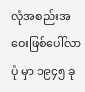လုံအစည်းအဝေးဖြစ်ပေါ်လာပုံ မှာ ၁၉၄၅ ခု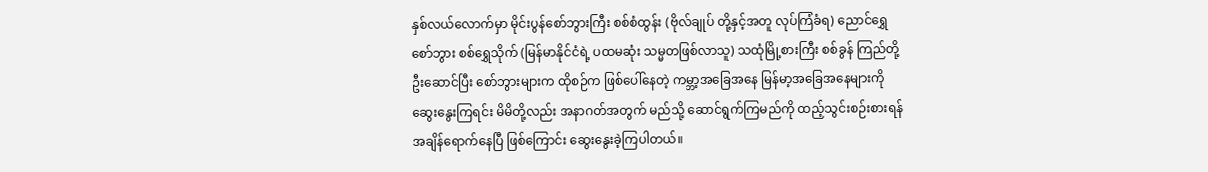နှစ်လယ်လောက်မှာ မိုင်းပွန်စော်ဘွားကြီး စစ်စံထွန်း (ဗိုလ်ချုပ် တို့နှင့်အတူ လုပ်ကြံခံရ) ညောင်ရွှေစော်ဘွား စစ်ရွှေသိုက် (မြန်မာနိုင်ငံရဲ့ ပထမဆုံး သမ္မတဖြစ်လာသူ) သထုံမြို့စားကြီး စစ်ခွန် ကြည်တို့ ဦးဆောင်ပြီး စော်ဘွားများက ထိုစဉ်က ဖြစ်ပေါ်နေတဲ့ ကမ္ဘာ့အခြေအနေ မြန်မာ့အခြေအနေများကို ဆွေးနွေးကြရင်း မိမိတို့လည်း အနာဂတ်အတွက် မည်သို့ ဆောင်ရွက်ကြမည်ကို ထည့်သွင်းစဉ်းစားရန် အချိန်ရောက်နေပြီ ဖြစ်ကြောင်း ဆွေးနွေးခဲ့ကြပါတယ်။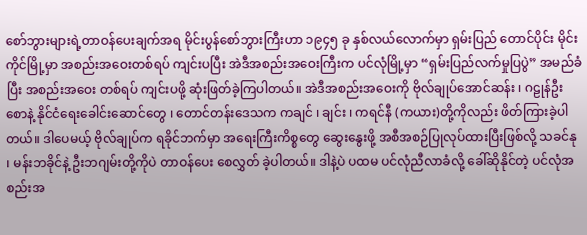စော်ဘွားများရဲ့တာဝန်ပေးချက်အရ မိုင်းပွန်စော်ဘွားကြီးဟာ ၁၉၄၅ ခု နှစ်လယ်လောက်မှာ ရှမ်းပြည် တောင်ပိုင်း မိုင်းကိုင်မြို့မှာ အစည်းအဝေးတစ်ရပ် ကျင်းပပြီး အဲဒီအစည်းအဝေးကြီးက ပင်လုံမြို့မှာ “ရှမ်းပြည်လက်မှုပြပွဲ” အမည်ခံပြီး အစည်းအဝေး တစ်ရပ် ကျင်းပဖို့ ဆုံးဖြတ်ခဲ့ကြပါတယ်။ အဲဒီအစည်းအဝေးကို ဗိုလ်ချုပ်အောင်ဆန်း ၊ ဂဠုန်ဦးစောနဲ့ နိုင်ငံရေးခေါင်းဆောင်တွေ ၊ တောင်တန်းဒေသက ကချင် ၊ ချင်း ၊ ကရင်နီ (ကယား)တို့ကိုလည်း ဖိတ်ကြားခဲ့ပါတယ်။ ဒါပေမယ့် ဗိုလ်ချုပ်က ရခိုင်ဘက်မှာ အရေးကြီးကိစ္စတွေ ဆွေးနွေးဖို့ အစီအစဉ်ပြုလုပ်ထားပြီးဖြစ်လို့ သခင်နု ၊ မန်းဘခိုင်နဲ့ ဦးဘဂျမ်းတို့ကိုပဲ တာဝန်ပေး စေလွှတ် ခဲ့ပါတယ်။ ဒါနဲ့ပဲ ပထမ ပင်လုံညီလာခံလို့ ခေါ်ဆိုနိုင်တဲ့ ပင်လုံအစည်းအ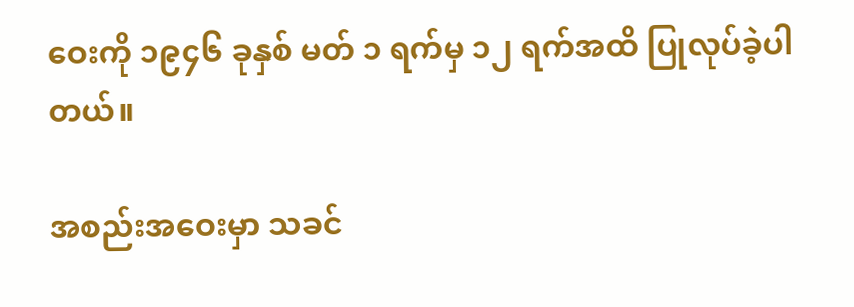ဝေးကို ၁၉၄၆ ခုနှစ် မတ် ၁ ရက်မှ ၁၂ ရက်အထိ ပြုလုပ်ခဲ့ပါတယ်။

အစည်းအဝေးမှာ သခင်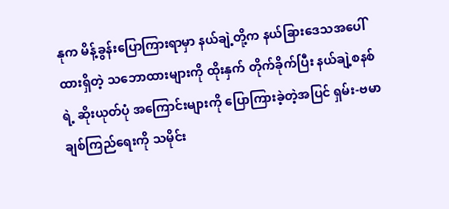နုက မိန့်ခွန်းပြောကြားရာမှာ နယ်ချဲ့တို့က နယ်ခြားဒေသအပေါ်ထားရှိတဲ့ သဘောထားများကို ထိုးနှက် တိုက်ခိုက်ပြီး နယ်ချဲ့စနစ်ရဲ့ ဆိုးယုတ်ပုံ အကြောင်းများကို ပြောကြားခဲ့တဲ့အပြင် ရှမ်း-ဗမာချစ်ကြည်ရေးကို သမိုင်း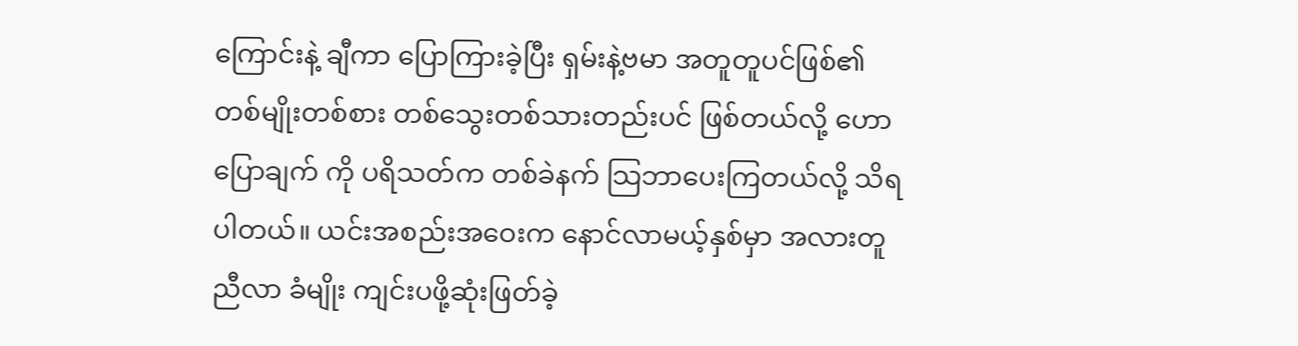ကြောင်းနဲ့ ချီကာ ပြောကြားခဲ့ပြီး ရှမ်းနဲ့ဗမာ အတူတူပင်ဖြစ်၏ တစ်မျိုးတစ်စား တစ်သွေးတစ်သားတည်းပင် ဖြစ်တယ်လို့ ဟောပြောချက် ကို ပရိသတ်က တစ်ခဲနက် သြဘာပေးကြတယ်လို့ သိရပါတယ်။ ယင်းအစည်းအဝေးက နောင်လာမယ့်နှစ်မှာ အလားတူ ညီလာ ခံမျိုး ကျင်းပဖို့ဆုံးဖြတ်ခဲ့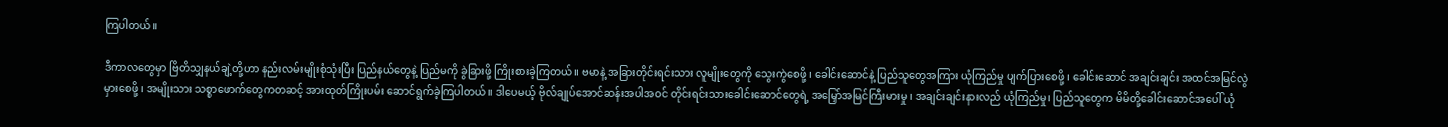ကြပါတယ်။

ဒီကာလတွေမှာ ဗြိတိသျှနယ်ချဲ့တို့ဟာ နည်းလမ်းမျိုးစုံသုံးပြီး ပြည်နယ်တွေနဲ့ ပြည်မကို ခွဲခြားဖို့ ကြိုးစားခဲ့ကြတယ်။ ဗမာနဲ့ အခြားတိုင်းရင်းသား လူမျိုးတွေကို သွေးကွဲစေဖို့ ၊ ခေါင်းဆောင်နဲ့ ပြည်သူတွေအကြား ယုံကြည်မှု ပျက်ပြားစေဖို့ ၊ ခေါင်းဆောင် အချင်းချင်း အထင်အမြင်လွဲမှားစေဖို့ ၊ အမျိုးသား သစ္စာဖောက်တွေကတဆင့် အားထုတ်ကြိုးပမ်း ဆောင်ရွက်ခဲ့ကြပါတယ်။ ဒါပေမယ့် ဗိုလ်ချုပ်အောင်ဆန်းအပါအဝင် တိုင်းရင်းသားခေါင်းဆောင်တွေရဲ့ အမြှော်အမြင်ကြီးမားမှု ၊ အချင်းချင်းနားလည် ယုံကြည်မှု၊ ပြည်သူတွေက မိမိတို့ခေါင်းဆောင်အပေါ် ယုံ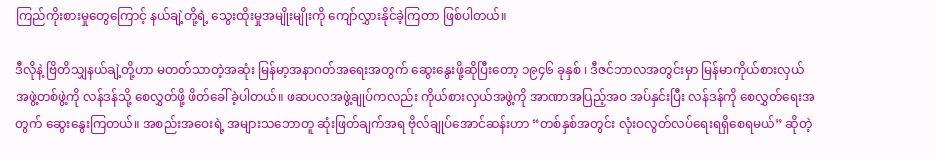ကြည်ကိုးစားမှုတွေကြောင့် နယ်ချဲ့တို့ရဲ့ သွေးထိုးမှုအမျိုးမျိုးကို ကျော်လွှားနိုင်ခဲ့ကြတာ ဖြစ်ပါတယ်။

ဒီလိုနဲ့ ဗြိတိသျှနယ်ချဲ့တို့ဟာ မတတ်သာတဲ့အဆုံး မြန်မာ့အနာဂတ်အရေးအတွက် ဆွေးနွေးဖို့ဆိုပြီးတော့ ၁၉၄၆ ခုနှစ် ၊ ဒီဇင်ဘာလအတွင်းမှာ မြန်မာကိုယ်စားလှယ် အဖွဲ့တစ်ဖွဲ့ကို လန်ဒန်သို့ စေလွှတ်ဖို့ ဖိတ်ခေါ်ခဲ့ပါတယ်။ ဖဆပလအဖွဲ့ချုပ်ကလည်း ကိုယ်စားလှယ်အဖွဲ့ကို အာဏာအပြည့်အဝ အပ်နှင်းပြီး လန်ဒန်ကို စေလွှတ်ရေးအတွက် ဆွေးနွေးကြတယ်။ အစည်းအဝေးရဲ့ အများသဘောတူ ဆုံးဖြတ်ချက်အရ ဗိုလ်ချုပ်အောင်ဆန်းဟာ “တစ်နှစ်အတွင်း လုံးဝလွတ်လပ်ရေးရရှိစေရမယ်” ဆိုတဲ့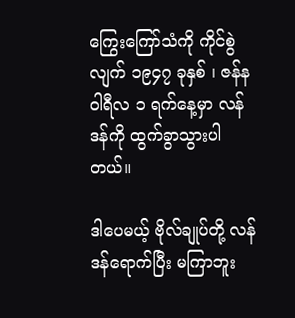ကြွေးကြော်သံကို ကိုင်စွဲလျက် ၁၉၄၇ ခုနှစ် ၊ ဇန်နဝါရီလ ၁ ရက်နေ့မှာ လန်ဒန်ကို ထွက်ခွာသွားပါတယ်။

ဒါပေမယ့် ဗိုလ်ချုပ်တို့ လန်ဒန်ရောက်ပြီး မကြာဘူး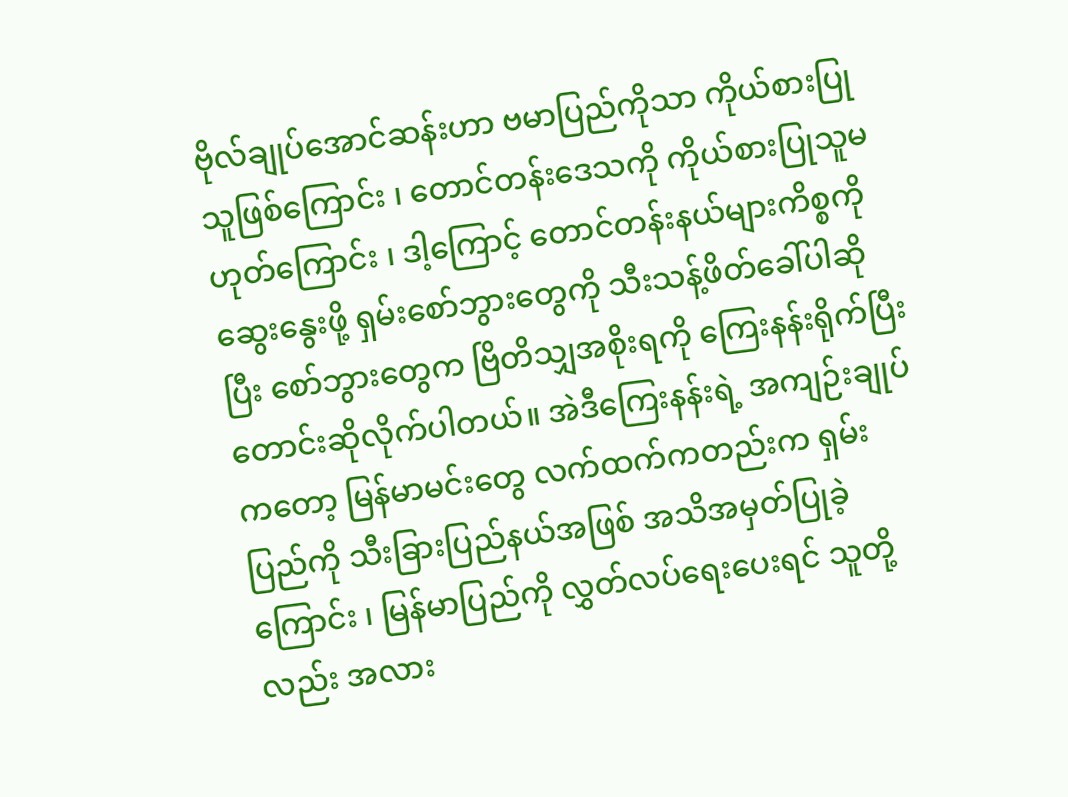ဗိုလ်ချုပ်အောင်ဆန်းဟာ ဗမာပြည်ကိုသာ ကိုယ်စားပြုသူဖြစ်ကြောင်း ၊ တောင်တန်းဒေသကို ကိုယ်စားပြုသူမဟုတ်ကြောင်း ၊ ဒါ့ကြောင့် တောင်တန်းနယ်များကိစ္စကို ဆွေးနွေးဖို့ ရှမ်းစော်ဘွားတွေကို သီးသန့်ဖိတ်ခေါ်ပါဆိုပြီး စော်ဘွားတွေက ဗြိတိသျှအစိုးရကို ကြေးနန်းရိုက်ပြီး တောင်းဆိုလိုက်ပါတယ်။ အဲဒီကြေးနန်းရဲ့ အကျဉ်းချုပ်ကတော့ မြန်မာမင်းတွေ လက်ထက်ကတည်းက ရှမ်းပြည်ကို သီးခြားပြည်နယ်အဖြစ် အသိအမှတ်ပြုခဲ့ကြောင်း ၊ မြန်မာပြည်ကို လွှတ်လပ်ရေးပေးရင် သူတို့လည်း အလား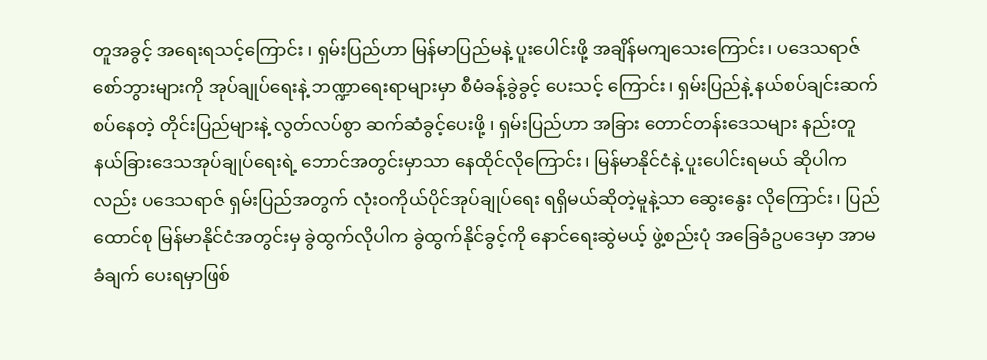တူအခွင့် အရေးရသင့်ကြောင်း ၊ ရှမ်းပြည်ဟာ မြန်မာပြည်မနဲ့ ပူးပေါင်းဖို့ အချိန်မကျသေးကြောင်း၊ ပဒေသရာဇ် စော်ဘွားများကို အုပ်ချုပ်ရေးနဲ့ ဘဏ္ဍာရေးရာများမှာ စီမံခန့်ခွဲခွင့် ပေးသင့် ကြောင်း၊ ရှမ်းပြည်နဲ့ နယ်စပ်ချင်းဆက်စပ်နေတဲ့ တိုင်းပြည်များနဲ့ လွတ်လပ်စွာ ဆက်ဆံခွင့်ပေးဖို့ ၊ ရှမ်းပြည်ဟာ အခြား တောင်တန်းဒေသများ နည်းတူ နယ်ခြားဒေသအုပ်ချုပ်ရေးရဲ့ ဘောင်အတွင်းမှာသာ နေထိုင်လိုကြောင်း၊ မြန်မာနိုင်ငံနဲ့ ပူးပေါင်းရမယ် ဆိုပါကလည်း ပဒေသရာဇ် ရှမ်းပြည်အတွက် လုံးဝကိုယ်ပိုင်အုပ်ချုပ်ရေး ရရှိမယ်ဆိုတဲ့မူနဲ့သာ ဆွေးနွေး လိုကြောင်း၊ ပြည်ထောင်စု မြန်မာနိုင်ငံအတွင်းမှ ခွဲထွက်လိုပါက ခွဲထွက်နိုင်ခွင့်ကို နောင်ရေးဆွဲမယ့် ဖွဲ့စည်းပုံ အခြေခံဥပဒေမှာ အာမခံချက် ပေးရမှာဖြစ်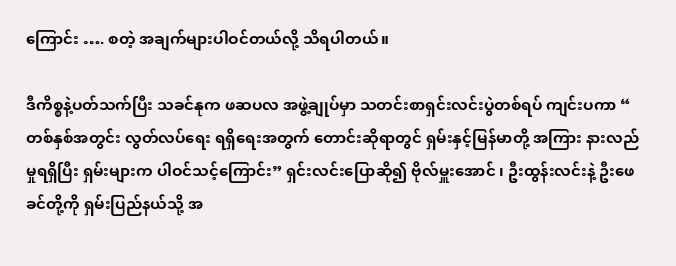ကြောင်း …. စတဲ့ အချက်များပါဝင်တယ်လို့ သိရပါတယ်။

ဒီကိစ္စနဲ့ပတ်သက်ပြီး သခင်နုက ဖဆပလ အဖွဲ့ချုပ်မှာ သတင်းစာရှင်းလင်းပွဲတစ်ရပ် ကျင်းပကာ “ တစ်နှစ်အတွင်း လွတ်လပ်ရေး ရရှိရေးအတွက် တောင်းဆိုရာတွင် ရှမ်းနှင့်မြန်မာတို့ အကြား နားလည်မှုရရှိပြီး ရှမ်းများက ပါဝင်သင့်ကြောင်း” ရှင်းလင်းပြောဆို၍ ဗိုလ်မှူးအောင် ၊ ဦးထွန်းလင်းနဲ့ ဦးဖေခင်တို့ကို ရှမ်းပြည်နယ်သို့ အ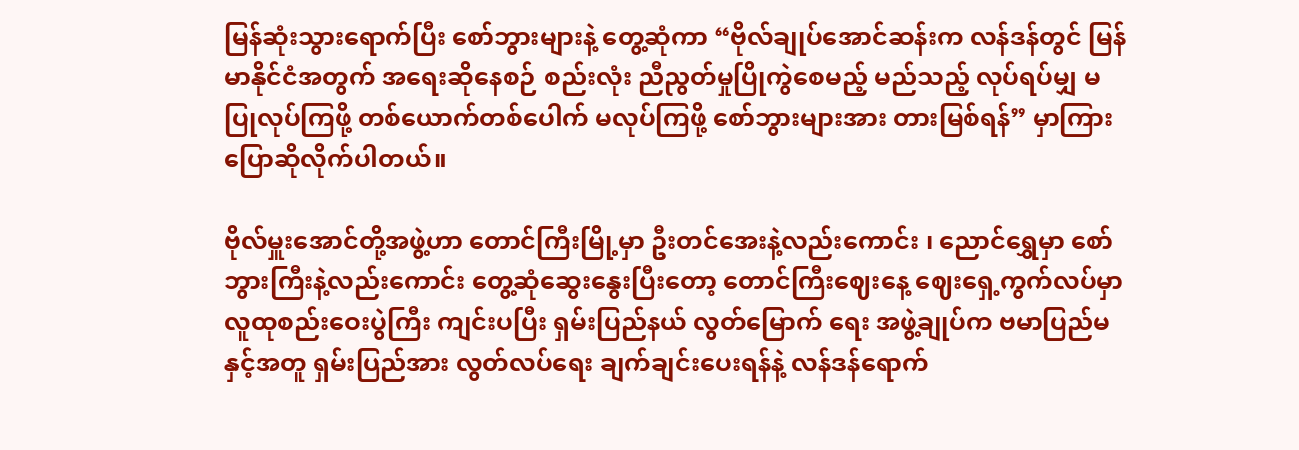မြန်ဆုံးသွားရောက်ပြီး စော်ဘွားများနဲ့ တွေ့ဆုံကာ “ဗိုလ်ချုပ်အောင်ဆန်းက လန်ဒန်တွင် မြန်မာနိုင်ငံအတွက် အရေးဆိုနေစဉ် စည်းလုံး ညီညွတ်မှုပြိုကွဲစေမည့် မည်သည့် လုပ်ရပ်မျှ မပြုလုပ်ကြဖို့ တစ်ယောက်တစ်ပေါက် မလုပ်ကြဖို့ စော်ဘွားများအား တားမြစ်ရန်” မှာကြားပြောဆိုလိုက်ပါတယ်။

ဗိုလ်မှူးအောင်တို့အဖွဲ့ဟာ တောင်ကြီးမြို့မှာ ဦးတင်အေးနဲ့လည်းကောင်း ၊ ညောင်ရွှေမှာ စော်ဘွားကြီးနဲ့လည်းကောင်း တွေ့ဆုံဆွေးနွေးပြီးတော့ တောင်ကြီးဈေးနေ့ ဈေးရှေ့ကွက်လပ်မှာ လူထုစည်းဝေးပွဲကြီး ကျင်းပပြီး ရှမ်းပြည်နယ် လွတ်မြောက် ရေး အဖွဲ့ချုပ်က ဗမာပြည်မနှင့်အတူ ရှမ်းပြည်အား လွတ်လပ်ရေး ချက်ချင်းပေးရန်နဲ့ လန်ဒန်ရောက်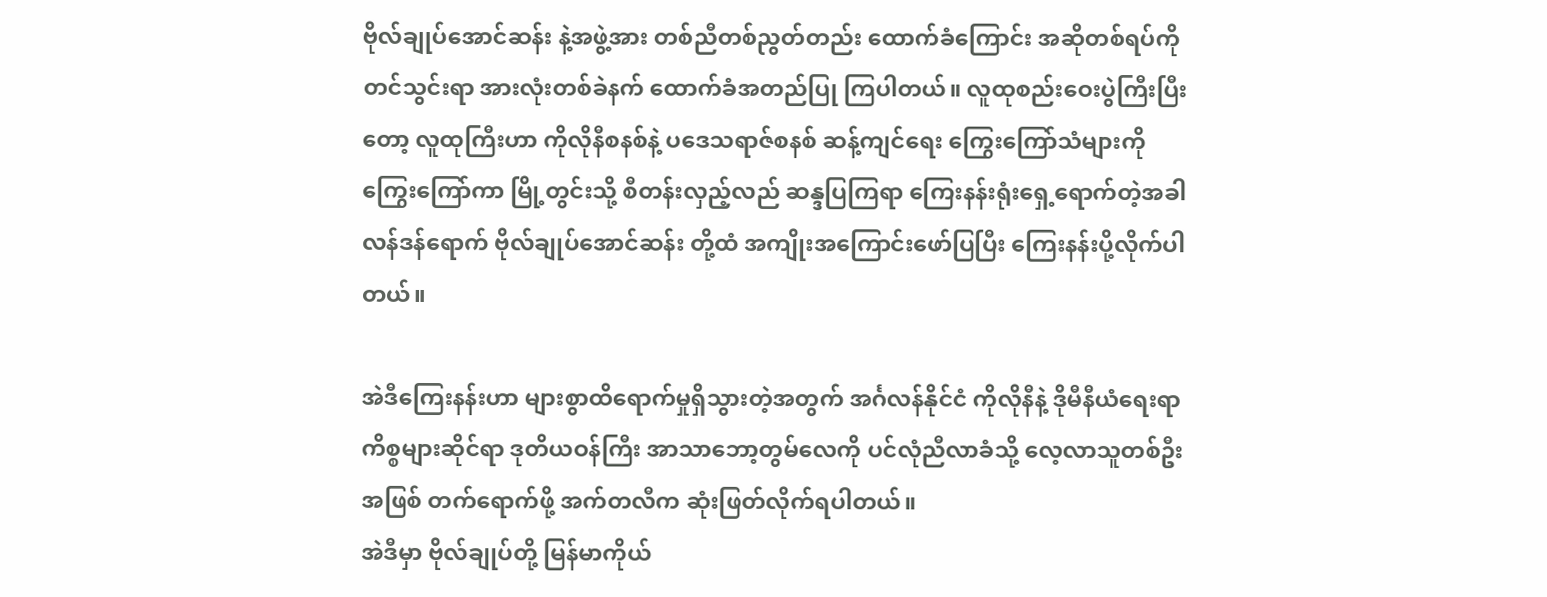ဗိုလ်ချုပ်အောင်ဆန်း နဲ့အဖွဲ့အား တစ်ညီတစ်ညွတ်တည်း ထောက်ခံကြောင်း အဆိုတစ်ရပ်ကို တင်သွင်းရာ အားလုံးတစ်ခဲနက် ထောက်ခံအတည်ပြု ကြပါတယ်။ လူထုစည်းဝေးပွဲကြီးပြီးတော့ လူထုကြီးဟာ ကိုလိုနီစနစ်နဲ့ ပဒေသရာဇ်စနစ် ဆန့်ကျင်ရေး ကြွေးကြော်သံများကို ကြွေးကြော်ကာ မြို့တွင်းသို့ စီတန်းလှည့်လည် ဆန္ဒပြကြရာ ကြေးနန်းရုံးရှေ့ရောက်တဲ့အခါ လန်ဒန်ရောက် ဗိုလ်ချုပ်အောင်ဆန်း တို့ထံ အကျိုးအကြောင်းဖော်ပြပြီး ကြေးနန်းပို့လိုက်ပါတယ်။

အဲဒီကြေးနန်းဟာ များစွာထိရောက်မှုရှိသွားတဲ့အတွက် အင်္ဂလန်နိုင်ငံ ကိုလိုနီနဲ့ ဒိုမီနီယံရေးရာ ကိစ္စများဆိုင်ရာ ဒုတိယဝန်ကြီး အာသာဘော့တွမ်လေကို ပင်လုံညီလာခံသို့ လေ့လာသူတစ်ဦးအဖြစ် တက်ရောက်ဖို့ အက်တလီက ဆုံးဖြတ်လိုက်ရပါတယ်။
အဲဒီမှာ ဗိုလ်ချုပ်တို့ မြန်မာကိုယ်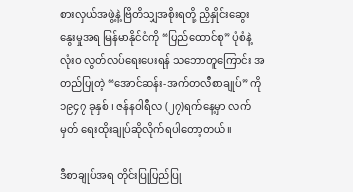စားလှယ်အဖွဲ့နဲ့ ဗြိတိသျှအစိုးရတို့ ညှိနှိုင်းဆွေးနွေးမှုအရ မြန်မာနိုင်ငံကို “ပြည်ထောင်စု” ပုံစံနဲ့ လုံးဝ လွတ်လပ်ရေးပေးရန် သဘောတူကြောင်း အတည်ပြုတဲ့ “အောင်ဆန်း-အက်တလီစာချုပ်” ကို ၁၉၄၇ ခုနှစ် ၊ ဇန်နဝါရီလ (၂၇)ရက်နေ့မှာ လက်မှတ် ရေးထိုးချုပ်ဆိုလိုက်ရပါတော့တယ်။

ဒီစာချုပ်အရ တိုင်းပြုပြည်ပြု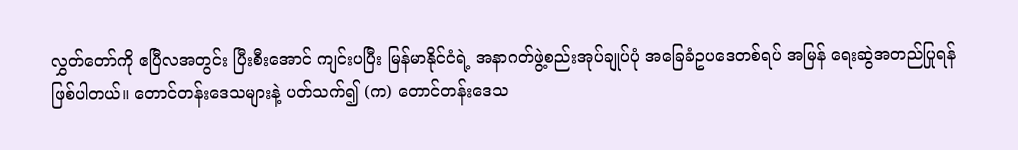လွှတ်တော်ကို ဧပြီလအတွင်း ပြီးစီးအောင် ကျင်းပပြီး မြန်မာနိုင်ငံရဲ့ အနာဂတ်ဖွဲ့စည်းအုပ်ချုပ်ပုံ အခြေခံဥပဒေတစ်ရပ် အမြန် ရေးဆွဲအတည်ပြုရန် ဖြစ်ပါတယ်။ တောင်တန်းဒေသများနဲ့ ပတ်သက်၍ (က) တောင်တန်းဒေသ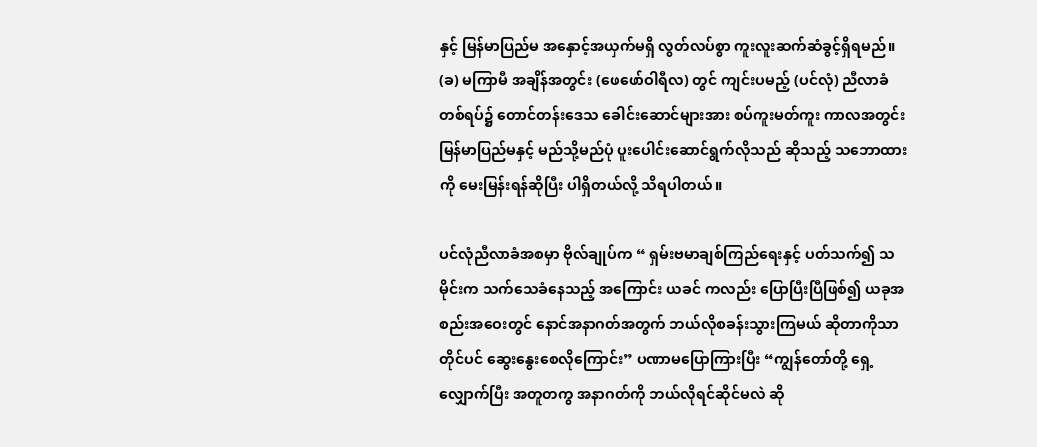နှင့် မြန်မာပြည်မ အနှောင့်အယှက်မရှိ လွတ်လပ်စွာ ကူးလူးဆက်ဆံခွင့်ရှိရမည်။ (ခ) မကြာမီ အချိန်အတွင်း (ဖေဖော်ဝါရီလ) တွင် ကျင်းပမည့် (ပင်လုံ) ညီလာခံတစ်ရပ်၌ တောင်တန်းဒေသ ခေါင်းဆောင်များအား စပ်ကူးမတ်ကူး ကာလအတွင်း မြန်မာပြည်မနှင့် မည်သို့မည်ပုံ ပူးပေါင်းဆောင်ရွက်လိုသည် ဆိုသည့် သဘောထားကို မေးမြန်းရန်ဆိုပြီး ပါရှိတယ်လို့ သိရပါတယ်။

ပင်လုံညီလာခံအစမှာ ဗိုလ်ချုပ်က “ ရှမ်းဗမာချစ်ကြည်ရေးနှင့် ပတ်သက်၍ သမိုင်းက သက်သေခံနေသည့် အကြောင်း ယခင် ကလည်း ပြောပြီးပြီဖြစ်၍ ယခုအစည်းအဝေးတွင် နောင်အနာဂတ်အတွက် ဘယ်လိုစခန်းသွားကြမယ် ဆိုတာကိုသာ တိုင်ပင် ဆွေးနွေးစေလိုကြောင်း” ပဏာမပြောကြားပြီး “ကျွန်တော်တို့ ရှေ့လျှောက်ပြီး အတူတကွ အနာဂတ်ကို ဘယ်လိုရင်ဆိုင်မလဲ ဆို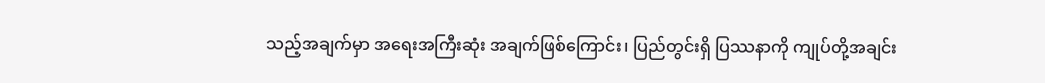သည့်အချက်မှာ အရေးအကြီးဆုံး အချက်ဖြစ်ကြောင်း၊ ပြည်တွင်းရှိ ပြဿနာကို ကျုပ်တို့အချင်း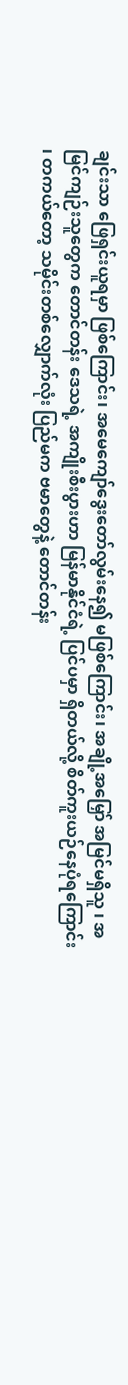ချင်းသာ ဖြေရှင်းယူရမှာ ဖြစ်ကြောင်း၊ အမေကျော်ဒွေးတော်လွမ်းနေ၍ မဖြစ်ကြောင်း၊ အချို့အမြှော် အမြင်မရှိသူ ၊ အမြင်ကျဉ်းသူတွေက တောင်တန်း ဒေသရဲ့ အကျိုးစီးပွားဟာ မြန်မာနိုင်ငံရဲ့ ပြင်ပမှာ ရှိတယ်လို့ စိတ်ကူးယဉ်နေပုံရကြောင်း ၊ တကယ်တော့ သမိုင်းတစ်လျှောက်လုံး ပြည်မက ဗမာတွေနဲ့ တောင်တန်း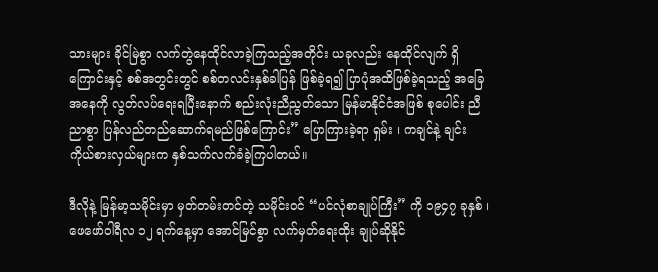သားများ ခိုင်မြဲစွာ လက်တွဲနေထိုင်လာခဲ့ကြသည့်အတိုင်း ယခုလည်း နေထိုင်လျက် ရှိကြောင်းနှင့် စစ်အတွင်းတွင် စစ်တလင်းနှစ်ခါပြန် ဖြစ်ခဲ့ရ၍ ပြာပုံအထိဖြစ်ခဲ့ရသည့် အခြေအနေကို လွတ်လပ်ရေးရပြီးနောက် စည်းလုံးညီညွတ်သော မြန်မာနိုင်ငံအဖြစ် စုပေါင်း ညီညာစွာ ပြန်လည်တည်ဆောက်ရမည်ဖြစ်ကြောင်း” ပြောကြားခဲ့ရာ ရှမ်း ၊ ကချင်နဲ့ ချင်းကိုယ်စားလှယ်များက နှစ်သက်လက်ခံခဲ့ကြပါတယ်။

ဒီလိုနဲ့ မြန်မာ့သမိုင်းမှာ မှတ်တမ်းတင်တဲ့ သမိုင်းဝင် “ပင်လုံစာချုပ်ကြီး” ကို ၁၉၄၇ ခုနှစ် ၊ ဖေဖော်ဝါရီလ ၁၂ ရက်နေ့မှာ အောင်မြင်စွာ လက်မှတ်ရေးထိုး ချုပ်ဆိုနိုင်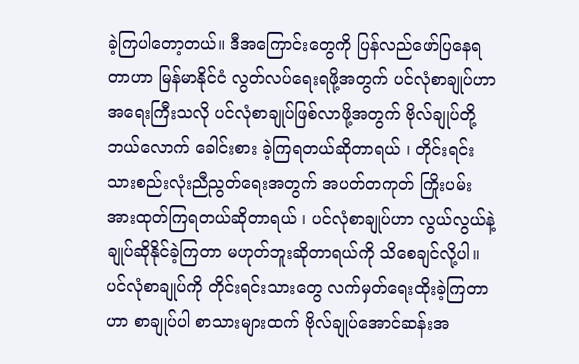ခဲ့ကြပါတော့တယ်။ ဒီအကြောင်းတွေကို ပြန်လည်ဖော်ပြနေရတာဟာ မြန်မာနိုင်ငံ လွတ်လပ်ရေးရဖို့အတွက် ပင်လုံစာချုပ်ဟာ အရေးကြီးသလို ပင်လုံစာချုပ်ဖြစ်လာဖို့အတွက် ဗိုလ်ချုပ်တို့ ဘယ်လောက် ခေါင်းစား ခဲ့ကြရတယ်ဆိုတာရယ် ၊ တိုင်းရင်းသားစည်းလုံးညီညွတ်ရေးအတွက် အပတ်တကုတ် ကြိုးပမ်းအားထုတ်ကြရတယ်ဆိုတာရယ် ၊ ပင်လုံစာချုပ်ဟာ လွယ်လွယ်နဲ့ ချုပ်ဆိုနိုင်ခဲ့ကြတာ မဟုတ်ဘူးဆိုတာရယ်ကို သိစေချင်လို့ပါ။ ပင်လုံစာချုပ်ကို တိုင်းရင်းသားတွေ လက်မှတ်ရေးထိုးခဲ့ကြတာဟာ စာချုပ်ပါ စာသားများထက် ဗိုလ်ချုပ်အောင်ဆန်းအ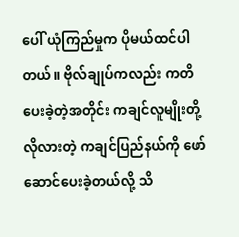ပေါ် ယုံကြည်မှုက ပိုမယ်ထင်ပါတယ်။ ဗိုလ်ချုပ်ကလည်း ကတိပေးခဲ့တဲ့အတိုင်း ကချင်လူမျိုးတို့လိုလားတဲ့ ကချင်ပြည်နယ်ကို ဖော်ဆောင်ပေးခဲ့တယ်လို့ သိ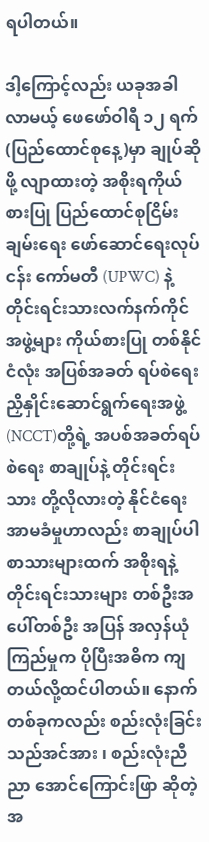ရပါတယ်။

ဒါ့ကြောင့်လည်း ယခုအခါလာမယ့် ဖေဖော်ဝါရီ ၁၂ ရက် (ပြည်ထောင်စုနေ့)မှာ ချုပ်ဆိုဖို့ လျာထားတဲ့ အစိုးရကိုယ်စားပြု ပြည်ထောင်စုငြိမ်းချမ်းရေး ဖော်ဆောင်ရေးလုပ်ငန်း ကော်မတီ (UPWC) နဲ့ တိုင်းရင်းသားလက်နက်ကိုင်အဖွဲ့များ ကိုယ်စားပြု တစ်နိုင်ငံလုံး အပြစ်အခတ် ရပ်စဲရေး ညှိနှိုင်းဆောင်ရွက်ရေးအဖွဲ့ (NCCT)တို့ရဲ့ အပစ်အခတ်ရပ်စဲရေး စာချုပ်နဲ့ တိုင်းရင်းသား တို့လိုလားတဲ့ နိုင်ငံရေးအာမခံမှုဟာလည်း စာချုပ်ပါစာသားများထက် အစိုးရနဲ့တိုင်းရင်းသားများ တစ်ဦးအပေါ်တစ်ဦး အပြန် အလှန်ယုံကြည်မှုက ပိုပြီးအဓိက ကျတယ်လို့ထင်ပါတယ်။ နောက်တစ်ခုကလည်း စည်းလုံးခြင်းသည်အင်အား ၊ စည်းလုံးညီညာ အောင်ကြောင်းဖြာ ဆိုတဲ့အ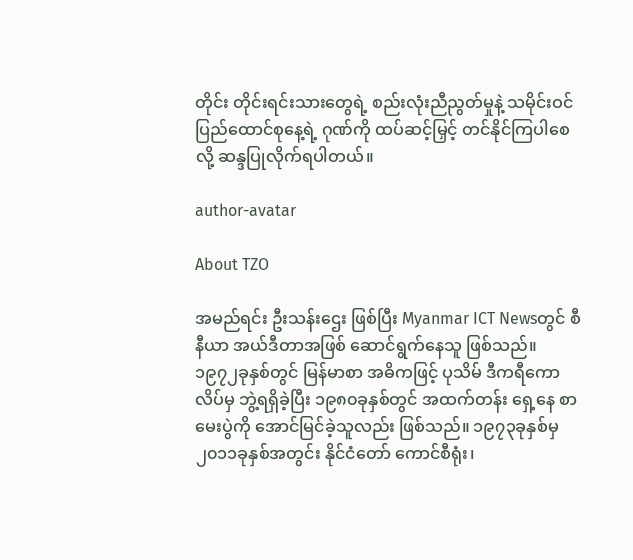တိုင်း တိုင်းရင်းသားတွေရဲ့ စည်းလုံးညီညွတ်မှုနဲ့ သမိုင်းဝင်ပြည်ထောင်စုနေ့ရဲ့ ဂုဏ်ကို ထပ်ဆင့်မြှင့် တင်နိုင်ကြပါစေလို့ ဆန္ဒပြုလိုက်ရပါတယ်။

author-avatar

About TZO

အမည်ရင်း ဦးသန်းဌေး ဖြစ်ပြီး Myanmar ICT Newsတွင် စီနီယာ အယ်ဒီတာအဖြစ် ဆောင်ရွက်နေသူ ဖြစ်သည်။ ၁၉၇၂ခုနှစ်တွင် မြန်မာစာ အဓိကဖြင့် ပုသိမ် ဒီကရီကောလိပ်မှ ဘွဲ့ရရှိခဲ့ပြီး ၁၉၈၀ခုနှစ်တွင် အထက်တန်း ရှေ့နေ စာမေးပွဲကို အောင်မြင်ခဲ့သူလည်း ဖြစ်သည်။ ၁၉၇၃ခုနှစ်မှ ၂၀၁၁ခုနှစ်အတွင်း နိုင်ငံတော် ကောင်စီရုံး၊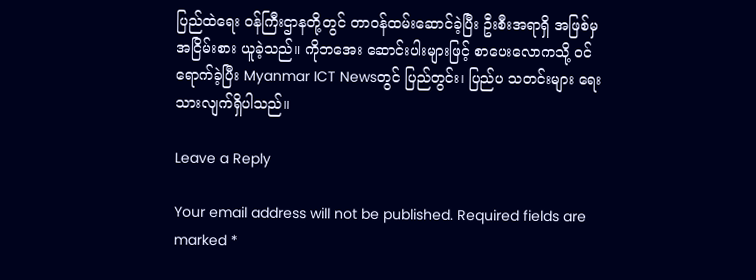ပြည်ထဲရေး ၀န်ကြီးဌာနတို့တွင် တာ၀န်ထမ်းဆောင်ခဲ့ပြီး ဦးစီးအရာရှိ အဖြစ်မှ အငြိမ်းစား ယူခဲ့သည်။ ကိုဘအေး ဆောင်းပါးများဖြင့် စာပေးလောကသို့ ၀င်ရောက်ခဲ့ပြီး Myanmar ICT Newsတွင် ပြည်တွင်း၊ ပြည်ပ သတင်းများ ရေးသားလျက်ရှိပါသည်။

Leave a Reply

Your email address will not be published. Required fields are marked *